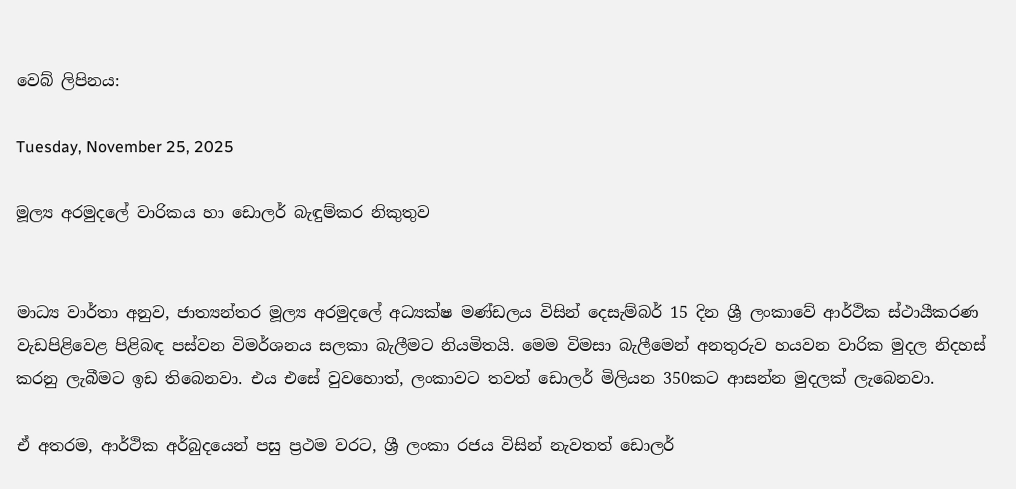වෙබ් ලිපිනය:

Tuesday, November 25, 2025

මූල්‍ය අරමුදලේ වාරිකය හා ඩොලර් බැඳුම්කර නිකුතුව


මාධ්‍ය වාර්තා අනුව, ජාත්‍යන්තර මූල්‍ය අරමුදලේ අධ්‍යක්ෂ මණ්ඩලය විසින් දෙසැම්බර් 15 දින ශ්‍රී ලංකාවේ ආර්ථික ස්ථායීකරණ වැඩපිළිවෙළ පිළිබඳ පස්වන විමර්ශනය සලකා බැලීමට නියමිතයි. මෙම විමසා බැලීමෙන් අනතුරුව හයවන වාරික මුදල නිදහස් කරනු ලැබීමට ඉඩ තිබෙනවා. එය එසේ වුවහොත්, ලංකාවට තවත් ඩොලර් මිලියන 350කට ආසන්න මුදලක් ලැබෙනවා.

ඒ අතරම, ආර්ථික අර්බුදයෙන් පසු ප්‍රථම වරට, ශ්‍රී ලංකා රජය විසින් නැවතත් ඩොලර්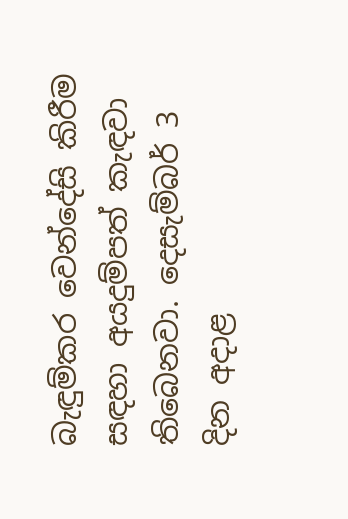බැඳුම්කර වෙන්දේසි කිරීම සඳහා අයදුම්පත් කැඳවා තිබෙනවා. දෙසැම්බර් 3 දින අදාළ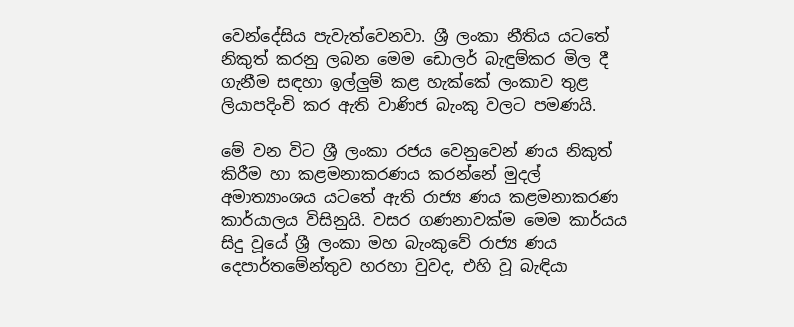වෙන්දේසිය පැවැත්වෙනවා. ශ්‍රී ලංකා නීතිය යටතේ නිකුත් කරනු ලබන මෙම ඩොලර් බැඳුම්කර මිල දී ගැනීම සඳහා ඉල්ලුම් කළ හැක්කේ ලංකාව තුළ ලියාපදිංචි කර ඇති වාණිජ බැංකු වලට පමණයි.

මේ වන විට ශ්‍රී ලංකා රජය වෙනුවෙන් ණය නිකුත් කිරීම හා කළමනාකරණය කරන්නේ මුදල් අමාත්‍යාංශය යටතේ ඇති රාජ්‍ය ණය කළමනාකරණ කාර්යාලය විසිනුයි. වසර ගණනාවක්ම මෙම කාර්යය සිදු වූයේ ශ්‍රී ලංකා මහ බැංකුවේ රාජ්‍ය ණය දෙපාර්තමේන්තුව හරහා වුවද, එහි වූ බැඳියා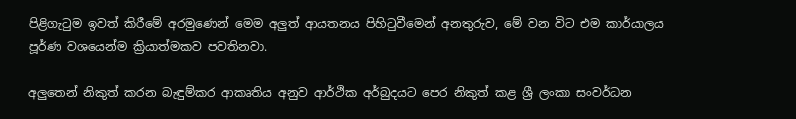පිළිගැටුම ඉවත් කිරීමේ අරමුණෙන් මෙම අලුත් ආයතනය පිහිටුවීමෙන් අනතුරුව, මේ වන විට එම කාර්යාලය පූර්ණ වශයෙන්ම ක්‍රියාත්මකව පවතිනවා.

අලුතෙන් නිකුත් කරන බැඳුම්කර ආකෘතිය අනුව ආර්ථික අර්බුදයට පෙර නිකුත් කළ ශ්‍රී ලංකා සංවර්ධන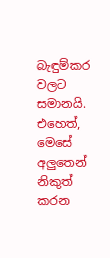බැඳුම්කර වලට සමානයි. එහෙත්, මෙසේ අලුතෙන් නිකුත් කරන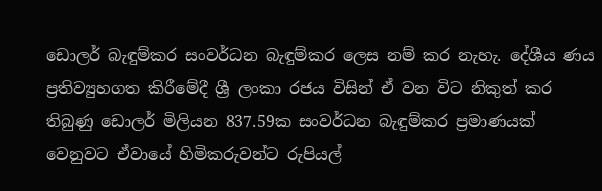ඩොලර් බැඳුම්කර සංවර්ධන බැඳුම්කර ලෙස නම් කර නැහැ. දේශීය ණය ප්‍රතිව්‍යුහගත කිරීමේදී ශ්‍රී ලංකා රජය විසින් ඒ වන විට නිකුත් කර තිබුණු ඩොලර් මිලියන 837.59ක සංවර්ධන බැඳුම්කර ප්‍රමාණයක් වෙනුවට ඒවායේ හිමිකරුවන්ට රුපියල්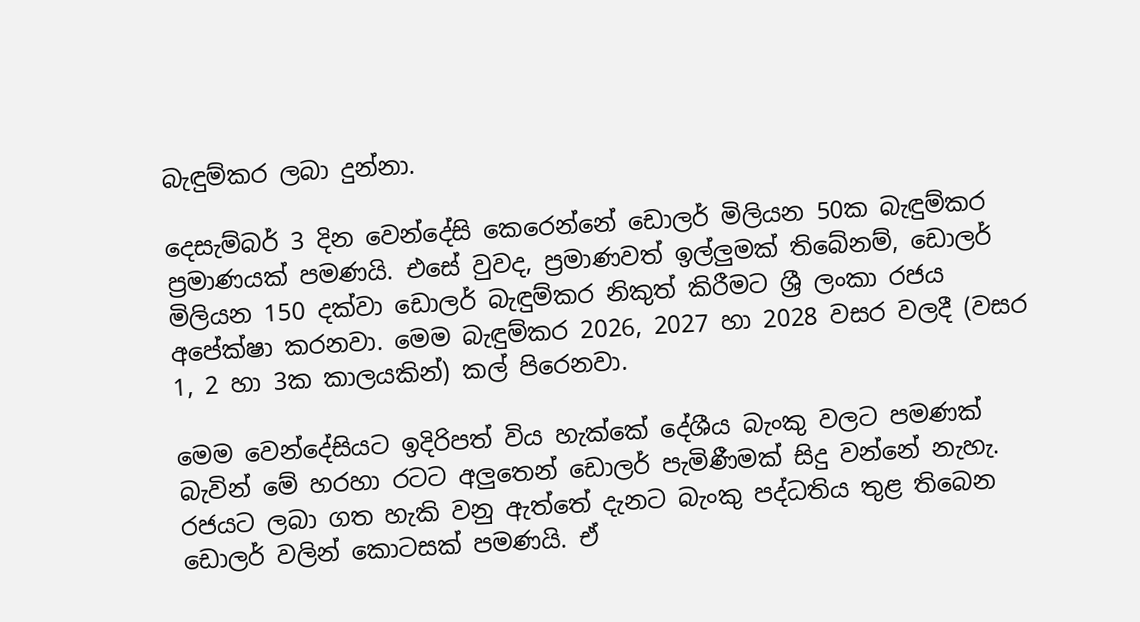බැඳුම්කර ලබා දුන්නා.

දෙසැම්බර් 3 දින වෙන්දේසි කෙරෙන්නේ ඩොලර් මිලියන 50ක බැඳුම්කර ප්‍රමාණයක් පමණයි. එසේ වුවද, ප්‍රමාණවත් ඉල්ලුමක් තිබේනම්, ඩොලර් මිලියන 150 දක්වා ඩොලර් බැඳුම්කර නිකුත් කිරීමට ශ්‍රී ලංකා රජය අපේක්ෂා කරනවා. මෙම බැඳුම්කර 2026, 2027 හා 2028 වසර වලදී (වසර 1, 2 හා 3ක කාලයකින්) කල් පිරෙනවා.

මෙම වෙන්දේසියට ඉදිරිපත් විය හැක්කේ දේශීය බැංකු වලට පමණක් බැවින් මේ හරහා රටට අලුතෙන් ඩොලර් පැමිණීමක් සිදු වන්නේ නැහැ. රජයට ලබා ගත හැකි වනු ඇත්තේ දැනට බැංකු පද්ධතිය තුළ තිබෙන ඩොලර් වලින් කොටසක් පමණයි. ඒ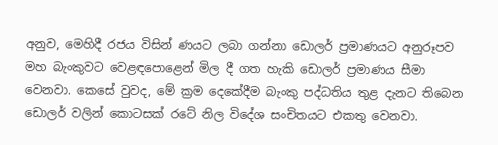අනුව, මෙහිදී රජය විසින් ණයට ලබා ගන්නා ඩොලර් ප්‍රමාණයට අනුරූපව මහ බැංකුවට වෙළඳපොළෙන් මිල දී ගත හැකි ඩොලර් ප්‍රමාණය සීමා වෙනවා. කෙසේ වුවද, මේ ක්‍රම දෙකේදීම බැංකු පද්ධතිය තුළ දැනට තිබෙන ඩොලර් වලින් කොටසක් රටේ නිල විදේශ සංචිතයට එකතු වෙනවා.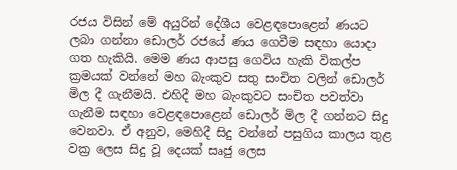රජය විසින් මේ අයුරින් දේශීය වෙළඳපොළෙන් ණයට ලබා ගන්නා ඩොලර් රජයේ ණය ගෙවීම සඳහා යොදා ගත හැකියි. මෙම ණය ආපසු ගෙවිය හැකි විකල්ප ක්‍රමයක් වන්නේ මහ බැංකුව සතු සංචිත වලින් ඩොලර් මිල දී ගැනීමයි. එහිදී මහ බැංකුවට සංචිත පවත්වා ගැනීම සඳහා වෙළඳපොළෙන් ඩොලර් මිල දී ගන්නට සිදු වෙනවා. ඒ අනුව, මෙහිදී සිදු වන්නේ පසුගිය කාලය තුළ වක්‍ර ලෙස සිදු වූ දෙයක් සෘජු ලෙස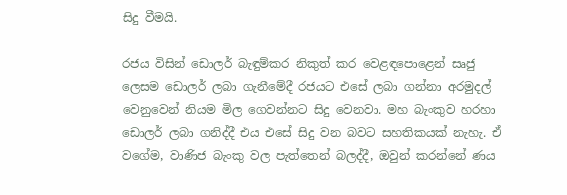සිදු වීමයි.

රජය විසින් ඩොලර් බැඳුම්කර නිකුත් කර වෙළඳපොළෙන් සෘජු ලෙසම ඩොලර් ලබා ගැනීමේදී රජයට එසේ ලබා ගන්නා අරමුදල් වෙනුවෙන් නියම මිල ගෙවන්නට සිදු වෙනවා. මහ බැංකුව හරහා ඩොලර් ලබා ගනිද්දී එය එසේ සිදු වන බවට සහතිකයක් නැහැ. ඒ වගේම, වාණිජ බැංකු වල පැත්තෙන් බලද්දී, ඔවුන් කරන්නේ ණය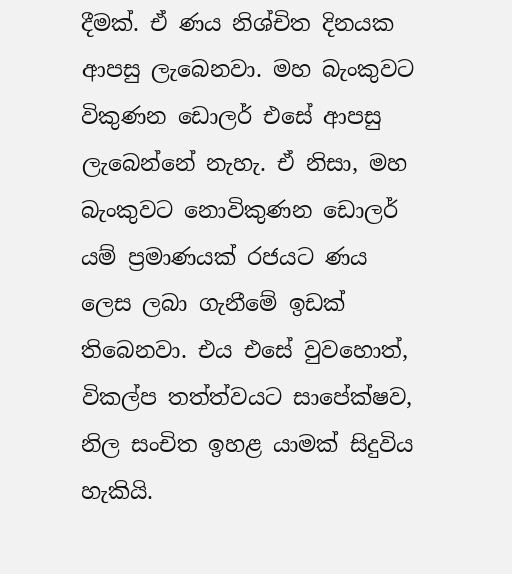දීමක්. ඒ ණය නිශ්චිත දිනයක ආපසු ලැබෙනවා. මහ බැංකුවට විකුණන ඩොලර් එසේ ආපසු ලැබෙන්නේ නැහැ. ඒ නිසා, මහ බැංකුවට නොවිකුණන ඩොලර් යම් ප්‍රමාණයක් රජයට ණය ලෙස ලබා ගැනීමේ ඉඩක් තිබෙනවා. එය එසේ වුවහොත්, විකල්ප තත්ත්වයට සාපේක්ෂව, නිල සංචිත ඉහළ යාමක් සිදුවිය හැකියි.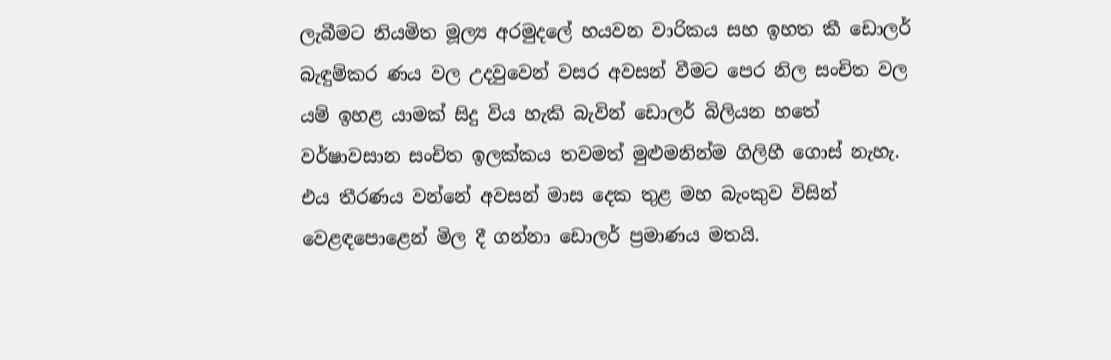ලැබීමට නියමිත මූල්‍ය අරමුදලේ හයවන වාරිකය සහ ඉහත කී ඩොලර් බැඳුම්කර ණය වල උදවුවෙන් වසර අවසන් වීමට පෙර නිල සංචිත වල යම් ඉහළ යාමක් සිදු විය හැකි බැවින් ඩොලර් බිලියන හතේ වර්ෂාවසාන සංචිත ඉලක්කය තවමත් මුළුමනින්ම ගිලිහී ගොස් නැහැ. එය තීරණය වන්නේ අවසන් මාස දෙක තුළ මහ බැංකුව විසින් වෙළඳපොළෙන් මිල දී ගන්නා ඩොලර් ප්‍රමාණය මතයි.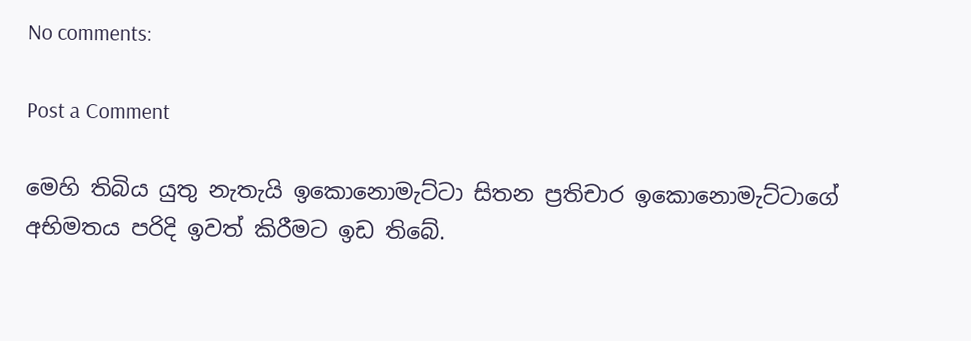No comments:

Post a Comment

මෙහි තිබිය යුතු නැතැයි ඉකොනොමැට්ටා සිතන ප්‍රතිචාර ඉකොනොමැට්ටාගේ අභිමතය පරිදි ඉවත් කිරීමට ඉඩ තිබේ.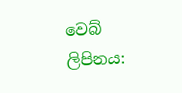වෙබ් ලිපිනය: